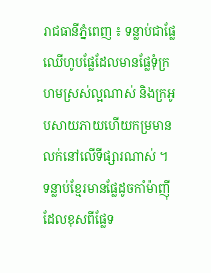រាជធានីភ្នំពេញ ៖ ទន្លាប់ជាផ្លែឈើហូបផ្លែដែលមានផ្លែទុំក្រហមស្រស់ល្អណាស់ និងក្រអូបសាយភាយហើយកម្រមានលក់នៅលើទីផ្សារណាស់ ។ ទន្លាប់ខ្មែរមានផ្លែដូចកាំម៉ាញ៉ី ដែលខុសពីផ្លែទ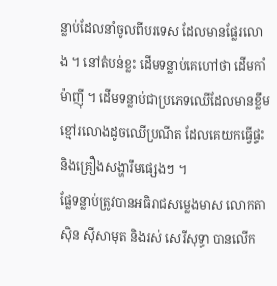ន្លាប់ដែលនាំចូលពីបរទេស ដែលមានផ្លែរលោង ។ នៅតំបន់ខ្លះ ដើមទន្លាប់គេហៅថា ដើមកាំម៉ាញ៉ី ។ ដើមទន្លាប់ជាប្រភេទឈើដែលមានខ្លឹមខ្មៅរលោងដូចឈើប្រណីត ដែលគេយកធ្វើផ្ទះ និងគ្រឿងសង្ហារឹមផ្សេងៗ ។
ផ្លែទន្លាប់ត្រូវបានអធិរាជសម្លេងមាស លោកតាស៊ិន ស៊ីសាមុត និងរស់ សេរីសុទ្ធា បានលើក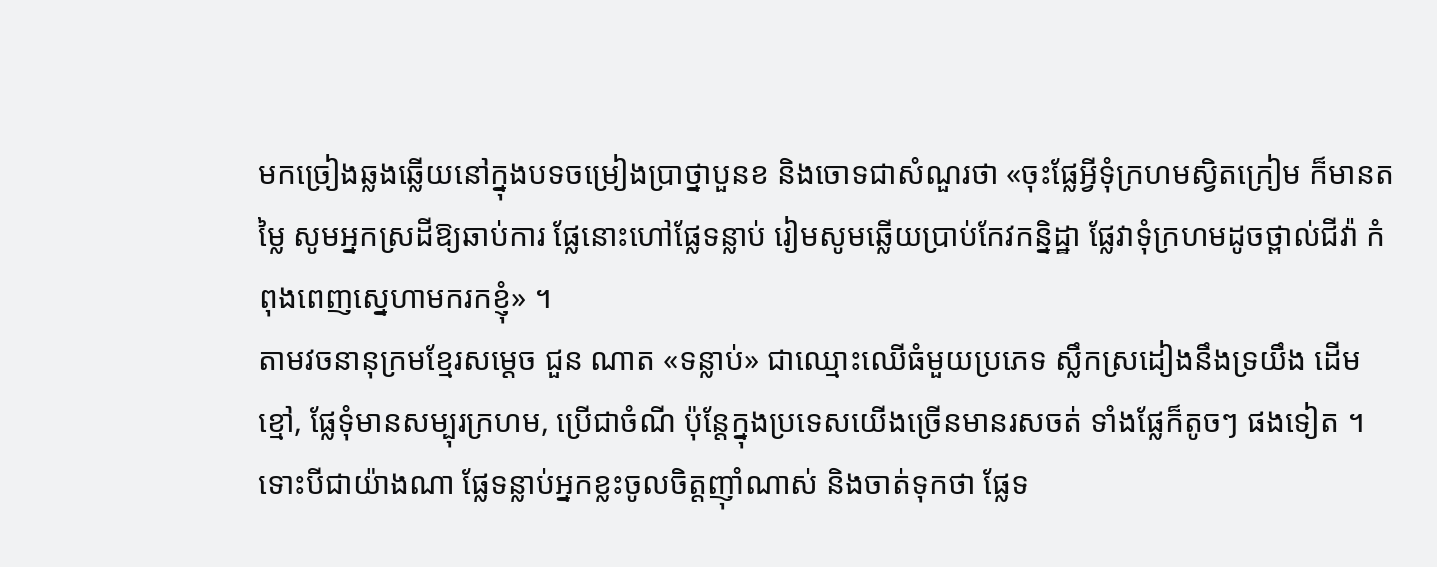មកច្រៀងឆ្លងឆ្លើយនៅក្នុងបទចម្រៀងប្រាថ្នាបួនខ និងចោទជាសំណួរថា «ចុះផ្លែអ្វីទុំក្រហមស្វិតក្រៀម ក៏មានតម្លៃ សូមអ្នកស្រដីឱ្យឆាប់ការ ផ្លែនោះហៅផ្លែទន្លាប់ រៀមសូមឆ្លើយប្រាប់កែវកន្និដ្ឋា ផ្លែវាទុំក្រហមដូចថ្ពាល់ជីវ៉ា កំពុងពេញស្នេហាមករកខ្ញុំ» ។
តាមវចនានុក្រមខ្មែរសម្តេច ជួន ណាត «ទន្លាប់» ជាឈ្មោះឈើធំមួយប្រភេទ ស្លឹកស្រដៀងនឹងទ្រយឹង ដើមខ្មៅ, ផ្លែទុំមានសម្បុរក្រហម, ប្រើជាចំណី ប៉ុន្តែក្នុងប្រទេសយើងច្រើនមានរសចត់ ទាំងផ្លែក៏តូចៗ ផងទៀត ។ ទោះបីជាយ៉ាងណា ផ្លែទន្លាប់អ្នកខ្លះចូលចិត្តញ៉ាំណាស់ និងចាត់ទុកថា ផ្លែទ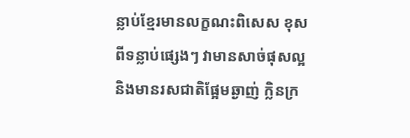ន្លាប់ខ្មែរមានលក្ខណះពិសេស ខុសពីទន្លាប់ផ្សេងៗ វាមានសាច់ផុសល្អ និងមានរសជាតិផ្អែមឆ្ងាញ់ ក្លិនក្រ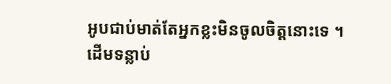អូបជាប់មាត់តែអ្នកខ្លះមិនចូលចិត្តនោះទេ ។
ដើមទន្លាប់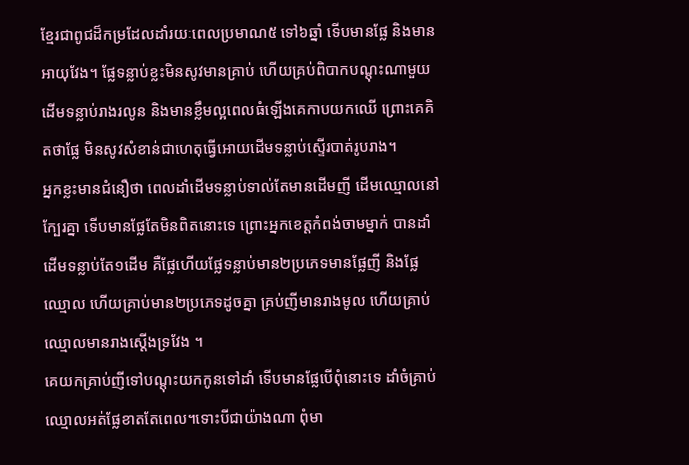ខ្មែរជាពូជដ៏កម្រដែលដាំរយៈពេលប្រមាណ៥ ទៅ៦ឆ្នាំ ទើបមានផ្លែ និងមានអាយុវែង។ ផ្លែទន្លាប់ខ្លះមិនសូវមានគ្រាប់ ហើយគ្រប់ពិបាកបណ្តុះណាមួយដើមទន្លាប់រាងរលូន និងមានខ្លឹមល្អពេលធំឡើងគេកាបយកឈើ ព្រោះគេគិតថាផ្លែ មិនសូវសំខាន់ជាហេតុធ្វើអោយដើមទន្លាប់ស្ទើរបាត់រូបរាង។
អ្នកខ្លះមានជំនឿថា ពេលដាំដើមទន្លាប់ទាល់តែមានដើមញី ដើមឈ្មោលនៅក្បែរគ្នា ទើបមានផ្លែតែមិនពិតនោះទេ ព្រោះអ្នកខេត្តកំពង់ចាមម្នាក់ បានដាំដើមទន្លាប់តែ១ដើម គឺផ្លែហើយផ្លែទន្លាប់មាន២ប្រភេទមានផ្លែញី និងផ្លែឈ្មោល ហើយគ្រាប់មាន២ប្រភេទដូចគ្នា គ្រប់ញីមានរាងមូល ហើយគ្រាប់ឈ្មោលមានរាងស្តើងទ្រវែង ។
គេយកគ្រាប់ញីទៅបណ្តុះយកកូនទៅដាំ ទើបមានផ្លែបើពុំនោះទេ ដាំចំគ្រាប់ឈ្មោលអត់ផ្លែខាតតែពេល។ទោះបីជាយ៉ាងណា ពុំមា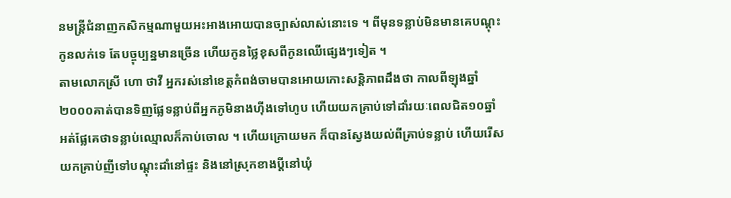នមន្ត្រីជំនាញកសិកម្មណាមួយអះអាងអោយបានច្បាស់លាស់នោះទេ ។ ពីមុនទន្លាប់មិនមានគេបណ្តុះកូនលក់ទេ តែបច្ចុប្បន្នមានច្រើន ហើយកូនថ្លៃខុសពីកូនឈើផ្សេងៗទៀត ។
តាមលោកស្រី ហោ ថាវី អ្នករស់នៅខេត្តកំពង់ចាមបានអោយកោះសន្តិភាពដឹងថា កាលពីឡុងឆ្នាំ២០០០គាត់បានទិញផ្លែទន្លាប់ពីអ្នកភូមិនាងហ៊ីងទៅហូប ហើយយកគ្រាប់ទៅដាំរយៈពេលជិត១០ឆ្នាំ អត់ផ្លែគេថាទន្លាប់ឈ្មោលក៏កាប់ចោល ។ ហើយក្រោយមក ក៏បានស្វែងយល់ពីគ្រាប់ទន្លាប់ ហើយរើសយកគ្រាប់ញីទៅបណ្តុះដាំនៅផ្ទះ និងនៅស្រុកខាងប្តីនៅឃុំ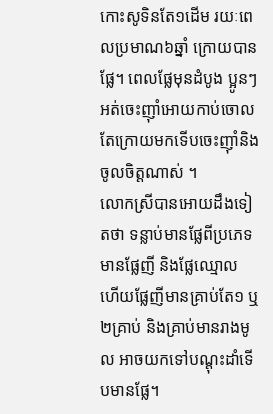កោះសូទិនតែ១ដើម រយៈពេលប្រមាណ៦ឆ្នាំ ក្រោយបានផ្លែ។ ពេលផ្លែមុនដំបូង ប្អូនៗអត់ចេះញ៉ាំអោយកាប់ចោល តែក្រោយមកទើបចេះញ៉ាំនិងចូលចិត្តណាស់ ។
លោកស្រីបានអោយដឹងទៀតថា ទន្លាប់មានផ្លែពីប្រភេទមានផ្លែញី និងផ្លែឈ្មោល ហើយផ្លែញីមានគ្រាប់តែ១ ឬ២គ្រាប់ និងគ្រាប់មានរាងមូល អាចយកទៅបណ្តុះដាំទើបមានផ្លែ។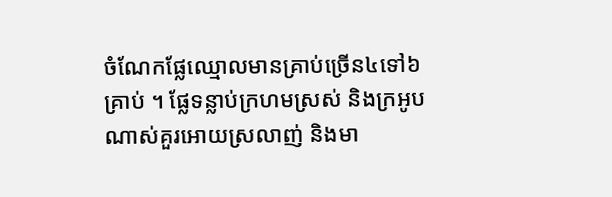ចំណែកផ្លែឈ្មោលមានគ្រាប់ច្រើន៤ទៅ៦គ្រាប់ ។ ផ្លែទន្លាប់ក្រហមស្រស់ និងក្រអូបណាស់គួរអោយស្រលាញ់ និងមា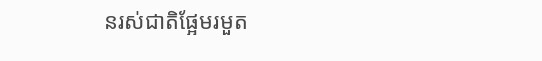នរស់ជាតិផ្អែមរមួត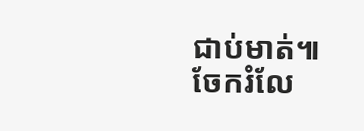ជាប់មាត់៕
ចែករំលែ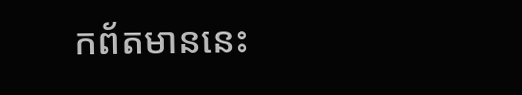កព័តមាននេះ